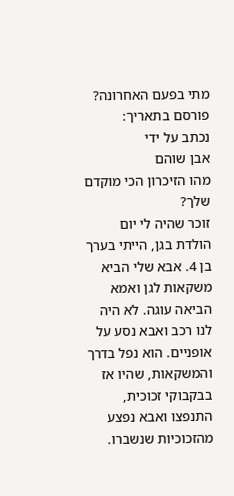מתי בפעם האחרונה?
פורסם בתאריך:
נכתב על ידי
אבן שוהם
מהו הזיכרון הכי מוקדם שלך?
זוכר שהיה לי יום הולדת בגן, הייתי בערך בן 4. אבא שלי הביא משקאות לגן ואמא הביאה עוגה. לא היה לנו רכב ואבא נסע על אופניים. הוא נפל בדרך והמשקאות, שהיו אז בבקבוקי זכוכית, התנפצו ואבא נפצע מהזכוכיות שנשברו.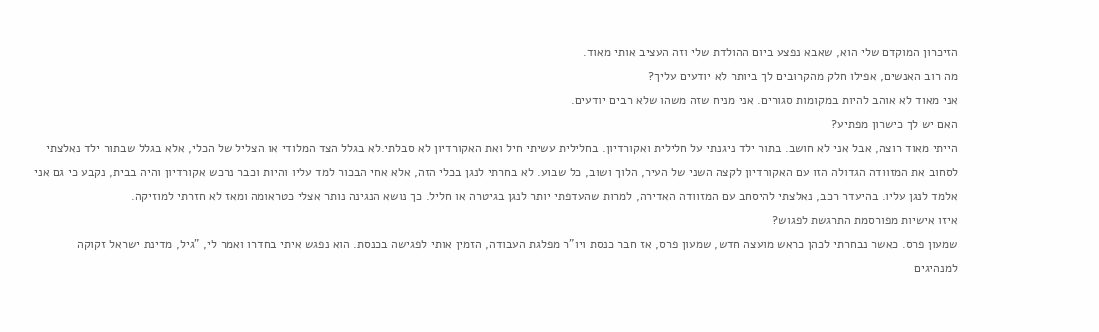הזיכרון המוקדם שלי הוא, שאבא נפצע ביום ההולדת שלי וזה העציב אותי מאוד.
מה רוב האנשים, אפילו חלק מהקרובים לך ביותר לא יודעים עליך?
אני מאוד לא אוהב להיות במקומות סגורים. אני מניח שזה משהו שלא רבים יודעים.
האם יש לך כישרון מפתיע?
הייתי מאוד רוצה, אבל אני לא חושב. בתור ילד ניגנתי על חלילית ואקורדיון. בחלילית עשיתי חיל ואת האקורדיון לא סבלתי.לא בגלל הצד המלודי או הצליל של הכלי, אלא בגלל שבתור ילד נאלצתי לסחוב את המזוודה הגדולה הזו עם האקורדיון לקצה השני של העיר, הלוך ושוב, כל שבוע. לא בחרתי לנגן בכלי הזה, אלא אחי הבכור למד עליו והיות וכבר נרכש אקורדיון והיה בבית, נקבע כי גם אני אלמד לנגן עליו. בהיעדר רכב, נאלצתי להיסחב עם המזוודה האדירה, למרות שהעדפתי יותר לנגן בגיטרה או חליל. כך נושא הנגינה נותר אצלי כטראומה ומאז לא חזרתי למוזיקה.
איזו אישיות מפורסמת התרגשת לפגוש?
שמעון פרס. כאשר נבחרתי לכהן כראש מועצה חדש, שמעון פרס, אז חבר כנסת ויו"ר מפלגת העבודה, הזמין אותי לפגישה בכנסת. הוא נפגש איתי בחדרו ואמר לי, "גיל, מדינת ישראל זקוקה למנהיגים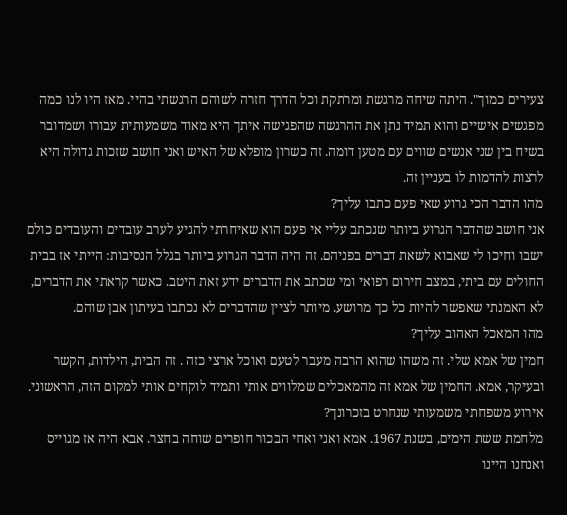צעירים כמוך". היתה שיחה מרגשת ומרתקת וכל הדרך חזרה לשוהם הרגשתי בהיי. מאז היו לנו כמה מפגשים אישיים והוא תמיד נתן את ההרגשה שהפגישה איתך היא מאוד משמעותית עבורו ושמדובר בשיח בין שני אנשים שווים עם מטען דומה. זה כשרון מופלא של האיש ואני חושב שזכות גדולה היא לרצות להדמות לו בעניין זה.
מהו הדבר הכי גרוע שאי פעם כתבו עליך?
אני חושב שהדבר הגרוע ביותר שנכתב עליי אי פעם הוא שאיחרתי להגיע לערב עובדים והעובדים כולם ישבו וחיכו לי שאבוא לשאת דברים בפניהם. זה היה הדבר הגרוע ביותר בגלל הנסיבות: הייתי אז בבית החולים עם ביתי, במצב חירום רפואי ומי שכתב את הדברים ידע זאת היטב. כאשר קראתי את הדברים, לא האמנתי שאפשר להיות כל כך מרושע. מיותר לציין שהדברים לא נכתבו בעיתון אבן שוהם.
מהו המאכל האהוב עליך?
חמין של אמא שלי. זה משהו שהוא הרבה מעבר לטעם ואוכל ארצי כזה . זה הבית, הילדות, הקשר ובעיקר, אמא. החמין של אמא זה מהמאכלים שמלווים אותי ותמיד לוקחים אותי למקום הזה, הראשוני.
אירוע משפחתי משמעותי שנחרט בזכרונך?
מלחמת ששת הימים, בשנת 1967. אמא ואני ואחי הבכור חופרים שוחה בחצר. אבא היה אז מגוייס ואנחנו היינו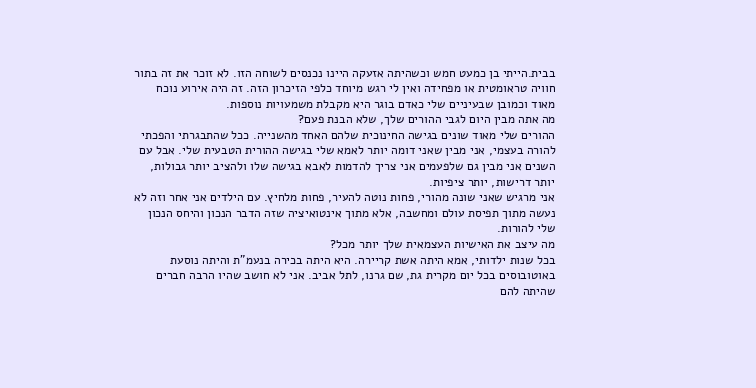בבית.הייתי בן כמעט חמש וכשהיתה אזעקה היינו נכנסים לשוחה הזו. לא זוכר את זה בתור חוויה טראומטית או מפחידה ואין לי רגש מיוחד כלפי הזיכרון הזה. זה היה אירוע נוכח מאוד וכמובן שבעיניים שלי כאדם בוגר היא מקבלת משמעויות נוספות.
מה אתה מבין היום לגבי ההורים שלך, שלא הבנת פעם?
ההורים שלי מאוד שונים בגישה החינוכית שלהם האחד מהשנייה. ככל שהתבגרתי והפכתי להורה בעצמי, אני מבין שאני דומה יותר לאמא שלי בגישה ההורית הטבעית שלי. אבל עם השנים אני מבין גם שלפעמים אני צריך להדמות לאבא בגישה שלו ולהציב יותר גבולות, יותר דרישות, יותר ציפיות.
אני מרגיש שאני שונה מהורי, פחות נוטה להעיר, פחות מלחיץ. עם הילדים אני אחר וזה לא נעשה מתוך תפיסת עולם ומחשבה, אלא מתוך אינטואיציה שזה הדבר הנכון והיחס הנכון שלי להורות.
מה עיצב את האישיות העצמאית שלך יותר מכל?
בכל שנות ילדותי, אמא היתה אשת קריירה. היא היתה בכירה בנעמ"ת והיתה נוסעת באוטובוסים בכל יום מקרית גת, שם גרנו, לתל אביב. אני לא חושב שהיו הרבה חברים שהיתה להם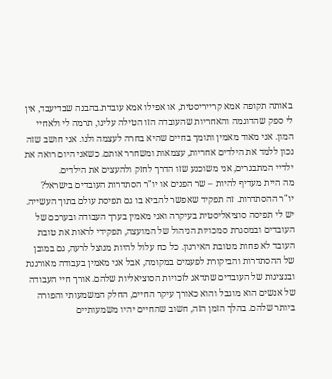באותה תקופה אמא קרייריסטית, או אפילו אמא עובדת.בהבנה שבדיעבד, אין לי ספק שהדוגמה והאחריות שהעובדה הזו הטילה עלינו, תרמה לי ולאחיי המון. אני מאוד מאמין ותומך בחיים שהיא בחרה לעצמה ולנו. אני חושב שזה נכון ללמד את הילדים אחריות, עצמאות ומשחרר אותם. כשאני היום רואה את ילדיי המתבגרים, אני משוכנע שזו הדרך לחזק ולהעצים את הילדים.
מה היית מעדיף להיות – שר הפנים או יו"ר הסתדרות העובדים בישראל?
יו"ר ההסתדרות. זה תפקיד שאפשר להביא בו גם תפיסת עולם בתוך העשייה. יש לי תפיסה סוציאליסטית בעיקרה ואני מאמין בערך העבודה ובערכם של העובדים ובמסגרת סמכויות הניהול של המועצה, תפקידי לראות את טובת העובד לא פחות מטובת האירגון. כל כח עלול להיות מנוצל לרעה, גם במובן של ההסתדרות והביקורת לפעמים במקומה, אבל אני מאמין בעבודה מאורגנת ובנציגות של העובדים שתדאג לזכויות הסוציאליות שלהם. אורך חיי העבודה של אנשים הוא מוגבל והוא כאורך עיקר החיים, החלק המשמעותי והפורה ביותר שלהם. בהלך הזמן הזה, חשוב שהחיים יהיו משמעותיים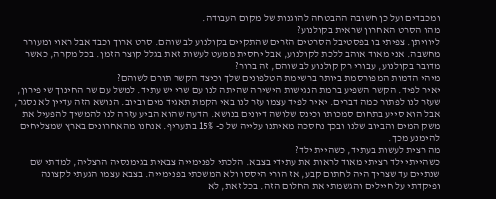ומכבדים ועל כן חשובה ההבטחה להוגנות של מקום העבודה.
מהו הסרט האחרון שראית בקולנוע?
ליוויתן. צפיתי בו בפסטיבל הסרטים הזרים שהתקיים בקולנוע לב שוהם. סרט ארוך וכבד אבל ראוי ומעורר מחשבה. אני מאוד אוהב ללכת לקולנוע, אבל יחסית ממעט לעשות זאת בגלל קוצר הזמן. בכל מקרה, כאשר מדובר בקולנוע, עבורי רק קולנוע לב שוהם, זה ברור?
מיהי הדמות המפורסמת ביותר ברשימת הטלפונים שלך וכיצד הקשר תורם לשוהם?
יאיר לפיד. הקשר השפיע ברמת הנגישות הישירה שהיתה לנו עם שרי יש עתיד. למשל עם שר החינוך שי פירון, שעזר לנו לפתור כמה דברים. יאיר לפיד עצמו עזר לנו באי הקמת תאגיד מים וביוב. הנושא הזה עדיין לא נסגר, אבל הוא סייע בתחום סמכותו וכינס שלושה דיונים בנושא. הדעה שהוא הביע עזרה לנו להמשיך להפעיל את משק המים והביוב שלנו ובכך נחסכה מאיתנו עלייה של כ- 15% בתעריף. אנחנו מהאחרונים בארץ שמצליחים להימנע מכך.
מה רצית לעשות בעתיד, כשהיית ילד?
כשהייתי ילד רציתי מאוד לראות את עתידי בצבא. הלכתי לפנימייה צבאית בגימנסיה הרצליה, למדתי שם שנתיים עד שצריך היה לחתום קבע, אז הורי היססו ולא המשכתי בפנימייה. בצבא עצמו הגעתי לקצונה ופיקדתי על חיילים והגשמתי את החלום הזה. בכל זאת, לא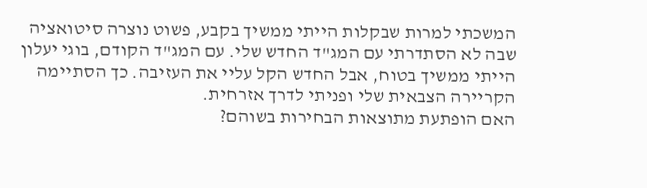המשכתי למרות שבקלות הייתי ממשיך בקבע, פשוט נוצרה סיטואציה שבה לא הסתדרתי עם המג"ד החדש שלי. עם המג"ד הקודם, בוגי יעלון הייתי ממשיך בטוח, אבל החדש הקל עליי את העזיבה. כך הסתיימה הקריירה הצבאית שלי ופניתי לדרך אזרחית.
האם הופתעת מתוצאות הבחירות בשוהם?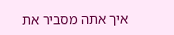איך אתה מסביר את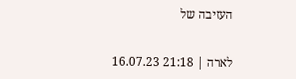העזיבה של


לארה | 21:18 16.07.23